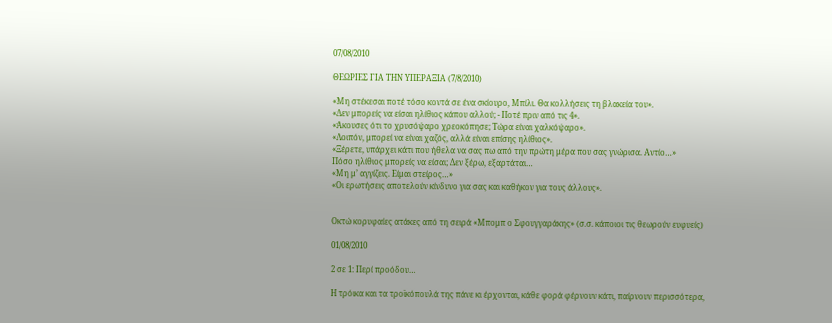07/08/2010

ΘΕΩΡΙΕΣ ΓΙΑ ΤΗΝ ΥΠΕΡΑΞΙΑ (7/8/2010)

«Μη στέκεσαι ποτέ τόσο κοντά σε ένα σκίουρο, Μπίλι. Θα κολλήσεις τη βλακεία του».
«Δεν μπορείς να είσαι ηλίθιος κάπου αλλού; - Ποτέ πριν από τις 4».
«Άκουσες ότι το χρυσόψαρο χρεοκόπησε; Τώρα είναι χαλκόψαρο».
«Λοιπόν, μπορεί να είναι χαζός, αλλά είναι επίσης ηλίθιος».
«Ξέρετε, υπάρχει κάτι που ήθελα να σας πω από την πρώτη μέρα που σας γνώρισα. Αντίο…»
Πόσο ηλίθιος μπορείς να είσαι; Δεν ξέρω, εξαρτάται…
«Μη μ’ αγγίζεις. Είμαι στείρος…»
«Οι ερωτήσεις αποτελούν κίνδυνο για σας και καθήκον για τους άλλους».


Οκτώ κορυφαίες ατάκες από τη σειρά «Μπομπ ο Σφουγγαράκης» (σ.σ. κάποιοι τις θεωρούν ευφυείς)

01/08/2010

2 σε 1: Περί προόδου…

Η τρόικα και τα τροϊκόπουλά της πάνε κι έρχονται, κάθε φορά φέρνουν κάτι, παίρνουν περισσότερα,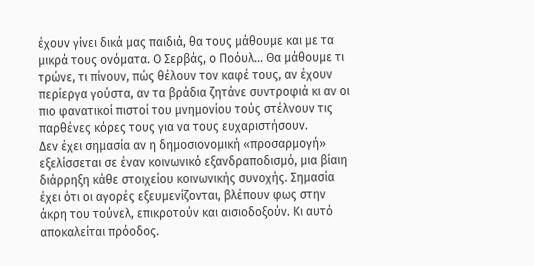έχουν γίνει δικά μας παιδιά, θα τους μάθουμε και με τα μικρά τους ονόματα. Ο Σερβάς, ο Ποόυλ… Θα μάθουμε τι τρώνε, τι πίνουν, πώς θέλουν τον καφέ τους, αν έχουν περίεργα γούστα, αν τα βράδια ζητάνε συντροφιά κι αν οι πιο φανατικοί πιστοί του μνημονίου τούς στέλνουν τις παρθένες κόρες τους για να τους ευχαριστήσουν.
Δεν έχει σημασία αν η δημοσιονομική «προσαρμογή» εξελίσσεται σε έναν κοινωνικό εξανδραποδισμό, μια βίαιη διάρρηξη κάθε στοιχείου κοινωνικής συνοχής. Σημασία έχει ότι οι αγορές εξευμενίζονται, βλέπουν φως στην άκρη του τούνελ, επικροτούν και αισιοδοξούν. Κι αυτό αποκαλείται πρόοδος.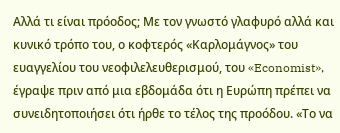Αλλά τι είναι πρόοδος; Με τον γνωστό γλαφυρό αλλά και κυνικό τρόπο του, ο κοφτερός «Καρλομάγνος» του ευαγγελίου του νεοφιλελευθερισμού, του «Economist», έγραψε πριν από μια εβδομάδα ότι η Ευρώπη πρέπει να συνειδητοποιήσει ότι ήρθε το τέλος της προόδου. «Το να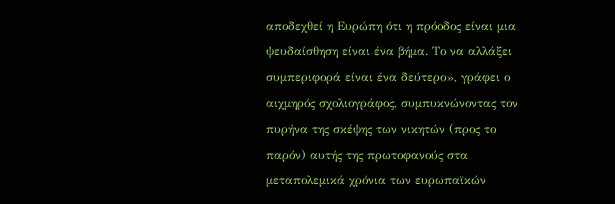αποδεχθεί η Ευρώπη ότι η πρόοδος είναι μια ψευδαίσθηση είναι ένα βήμα. Το να αλλάξει συμπεριφορά είναι ένα δεύτερο», γράφει ο αιχμηρός σχολιογράφος, συμπυκνώνοντας τον πυρήνα της σκέψης των νικητών (προς το παρόν) αυτής της πρωτοφανούς στα μεταπολεμικά χρόνια των ευρωπαϊκών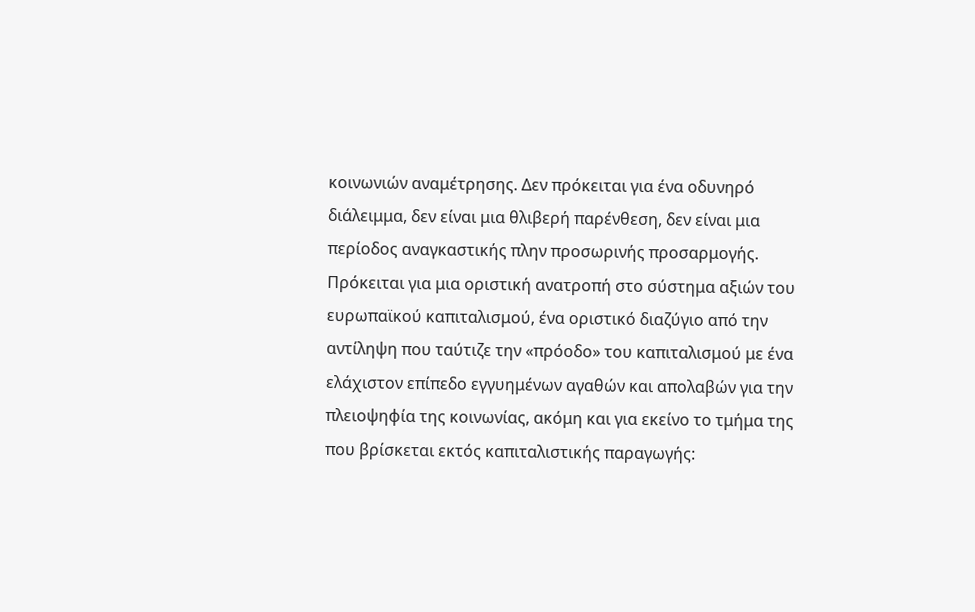κοινωνιών αναμέτρησης. Δεν πρόκειται για ένα οδυνηρό διάλειμμα, δεν είναι μια θλιβερή παρένθεση, δεν είναι μια περίοδος αναγκαστικής πλην προσωρινής προσαρμογής. Πρόκειται για μια οριστική ανατροπή στο σύστημα αξιών του ευρωπαϊκού καπιταλισμού, ένα οριστικό διαζύγιο από την αντίληψη που ταύτιζε την «πρόοδο» του καπιταλισμού με ένα ελάχιστον επίπεδο εγγυημένων αγαθών και απολαβών για την πλειοψηφία της κοινωνίας, ακόμη και για εκείνο το τμήμα της που βρίσκεται εκτός καπιταλιστικής παραγωγής: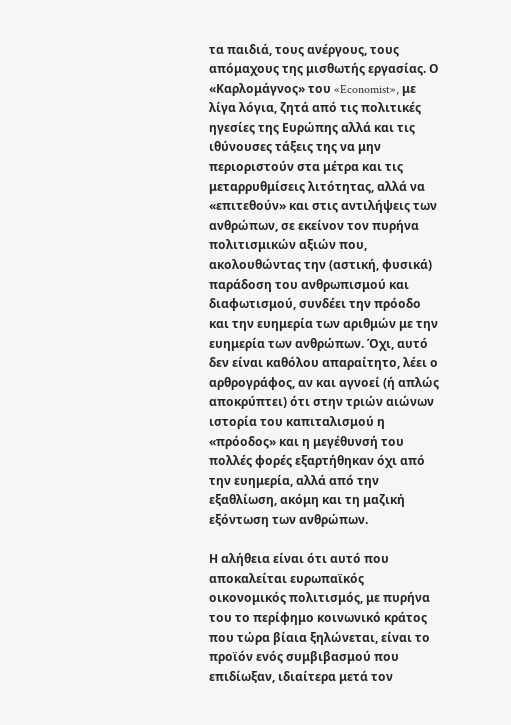τα παιδιά, τους ανέργους, τους απόμαχους της μισθωτής εργασίας. Ο «Καρλομάγνος» του «Economist», με λίγα λόγια, ζητά από τις πολιτικές ηγεσίες της Ευρώπης αλλά και τις ιθύνουσες τάξεις της να μην περιοριστούν στα μέτρα και τις μεταρρυθμίσεις λιτότητας, αλλά να «επιτεθούν» και στις αντιλήψεις των ανθρώπων, σε εκείνον τον πυρήνα πολιτισμικών αξιών που, ακολουθώντας την (αστική, φυσικά) παράδοση του ανθρωπισμού και διαφωτισμού, συνδέει την πρόοδο και την ευημερία των αριθμών με την ευημερία των ανθρώπων. Όχι, αυτό δεν είναι καθόλου απαραίτητο, λέει ο αρθρογράφος, αν και αγνοεί (ή απλώς αποκρύπτει) ότι στην τριών αιώνων ιστορία του καπιταλισμού η «πρόοδος» και η μεγέθυνσή του πολλές φορές εξαρτήθηκαν όχι από την ευημερία, αλλά από την εξαθλίωση, ακόμη και τη μαζική εξόντωση των ανθρώπων.

Η αλήθεια είναι ότι αυτό που αποκαλείται ευρωπαϊκός οικονομικός πολιτισμός, με πυρήνα του το περίφημο κοινωνικό κράτος που τώρα βίαια ξηλώνεται, είναι το προϊόν ενός συμβιβασμού που επιδίωξαν, ιδιαίτερα μετά τον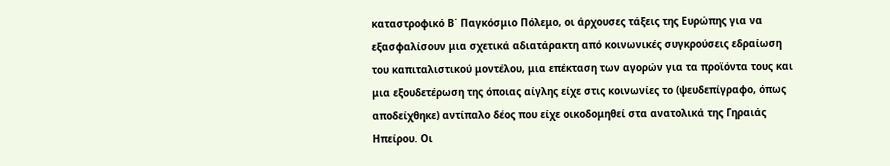καταστροφικό Β΄ Παγκόσμιο Πόλεμο, οι άρχουσες τάξεις της Ευρώπης για να εξασφαλίσουν μια σχετικά αδιατάρακτη από κοινωνικές συγκρούσεις εδραίωση του καπιταλιστικού μοντέλου, μια επέκταση των αγορών για τα προϊόντα τους και μια εξουδετέρωση της όποιας αίγλης είχε στις κοινωνίες το (ψευδεπίγραφο, όπως αποδείχθηκε) αντίπαλο δέος που είχε οικοδομηθεί στα ανατολικά της Γηραιάς Ηπείρου. Οι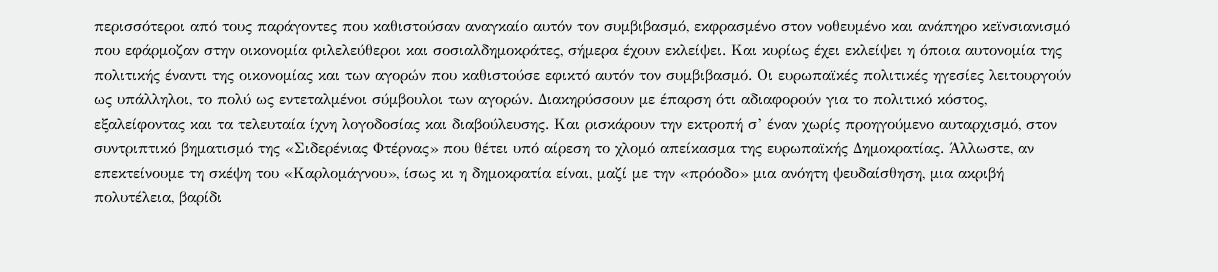περισσότεροι από τους παράγοντες που καθιστούσαν αναγκαίο αυτόν τον συμβιβασμό, εκφρασμένο στον νοθευμένο και ανάπηρο κεϊνσιανισμό που εφάρμοζαν στην οικονομία φιλελεύθεροι και σοσιαλδημοκράτες, σήμερα έχουν εκλείψει. Και κυρίως έχει εκλείψει η όποια αυτονομία της πολιτικής έναντι της οικονομίας και των αγορών που καθιστούσε εφικτό αυτόν τον συμβιβασμό. Οι ευρωπαϊκές πολιτικές ηγεσίες λειτουργούν ως υπάλληλοι, το πολύ ως εντεταλμένοι σύμβουλοι των αγορών. Διακηρύσσουν με έπαρση ότι αδιαφορούν για το πολιτικό κόστος, εξαλείφοντας και τα τελευταία ίχνη λογοδοσίας και διαβούλευσης. Και ρισκάρουν την εκτροπή σ’ έναν χωρίς προηγούμενο αυταρχισμό, στον συντριπτικό βηματισμό της «Σιδερένιας Φτέρνας» που θέτει υπό αίρεση το χλομό απείκασμα της ευρωπαϊκής Δημοκρατίας. Άλλωστε, αν επεκτείνουμε τη σκέψη του «Καρλομάγνου», ίσως κι η δημοκρατία είναι, μαζί με την «πρόοδο» μια ανόητη ψευδαίσθηση, μια ακριβή πολυτέλεια, βαρίδι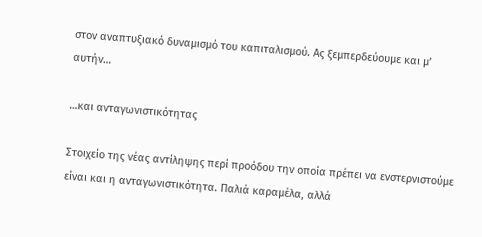στον αναπτυξιακό δυναμισμό του καπιταλισμού. Ας ξεμπερδεύουμε και μ’ αυτήν…

…και ανταγωνιστικότητας

Στοιχείο της νέας αντίληψης περί προόδου την οποία πρέπει να ενστερνιστούμε είναι και η ανταγωνιστικότητα. Παλιά καραμέλα, αλλά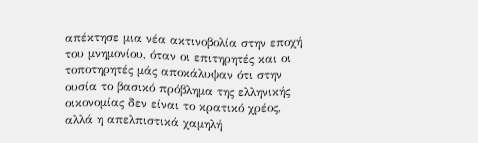απέκτησε μια νέα ακτινοβολία στην εποχή του μνημονίου, όταν οι επιτηρητές και οι τοποτηρητές μάς αποκάλυψαν ότι στην ουσία το βασικό πρόβλημα της ελληνικής οικονομίας δεν είναι το κρατικό χρέος, αλλά η απελπιστικά χαμηλή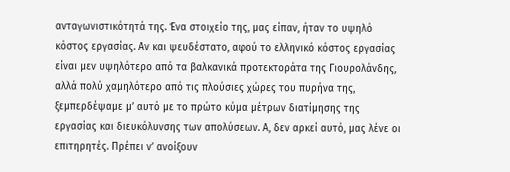ανταγωνιστικότητά της. Ένα στοιχείο της, μας είπαν, ήταν το υψηλό κόστος εργασίας. Αν και ψευδέστατο, αφού το ελληνικό κόστος εργασίας είναι μεν υψηλότερο από τα βαλκανικά προτεκτοράτα της Γιουρολάνδης, αλλά πολύ χαμηλότερο από τις πλούσιες χώρες του πυρήνα της, ξεμπερδέψαμε μ’ αυτό με το πρώτο κύμα μέτρων διατίμησης της εργασίας και διευκόλυνσης των απολύσεων. Α, δεν αρκεί αυτό, μας λένε οι επιτηρητές. Πρέπει ν’ ανοίξουν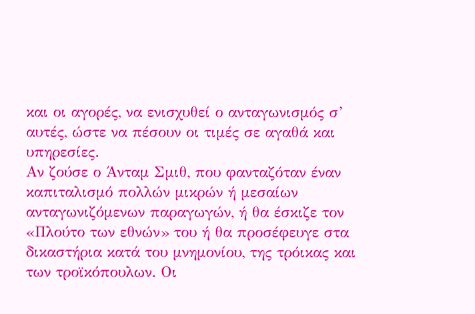και οι αγορές, να ενισχυθεί ο ανταγωνισμός σ’ αυτές, ώστε να πέσουν οι τιμές σε αγαθά και υπηρεσίες.
Αν ζούσε ο Άνταμ Σμιθ, που φανταζόταν έναν καπιταλισμό πολλών μικρών ή μεσαίων ανταγωνιζόμενων παραγωγών, ή θα έσκιζε τον «Πλούτο των εθνών» του ή θα προσέφευγε στα δικαστήρια κατά του μνημονίου, της τρόικας και των τροϊκόπουλων. Οι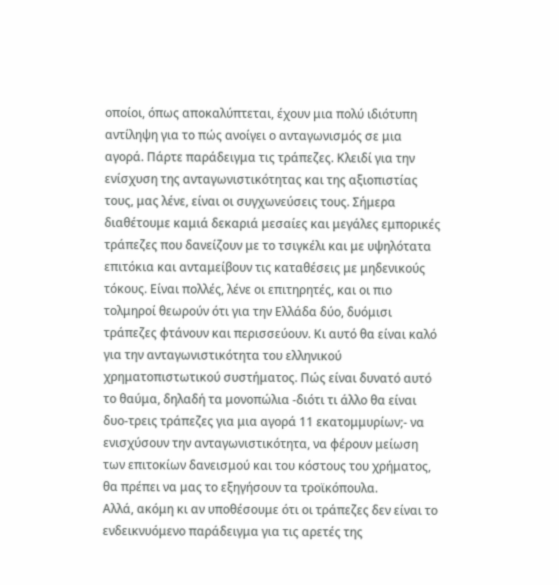οποίοι, όπως αποκαλύπτεται, έχουν μια πολύ ιδιότυπη αντίληψη για το πώς ανοίγει ο ανταγωνισμός σε μια αγορά. Πάρτε παράδειγμα τις τράπεζες. Κλειδί για την ενίσχυση της ανταγωνιστικότητας και της αξιοπιστίας τους, μας λένε, είναι οι συγχωνεύσεις τους. Σήμερα διαθέτουμε καμιά δεκαριά μεσαίες και μεγάλες εμπορικές τράπεζες που δανείζουν με το τσιγκέλι και με υψηλότατα επιτόκια και ανταμείβουν τις καταθέσεις με μηδενικούς τόκους. Είναι πολλές, λένε οι επιτηρητές, και οι πιο τολμηροί θεωρούν ότι για την Ελλάδα δύο, δυόμισι τράπεζες φτάνουν και περισσεύουν. Κι αυτό θα είναι καλό για την ανταγωνιστικότητα του ελληνικού χρηματοπιστωτικού συστήματος. Πώς είναι δυνατό αυτό το θαύμα, δηλαδή τα μονοπώλια -διότι τι άλλο θα είναι δυο-τρεις τράπεζες για μια αγορά 11 εκατομμυρίων;- να ενισχύσουν την ανταγωνιστικότητα, να φέρουν μείωση των επιτοκίων δανεισμού και του κόστους του χρήματος, θα πρέπει να μας το εξηγήσουν τα τροϊκόπουλα.
Αλλά, ακόμη κι αν υποθέσουμε ότι οι τράπεζες δεν είναι το ενδεικνυόμενο παράδειγμα για τις αρετές της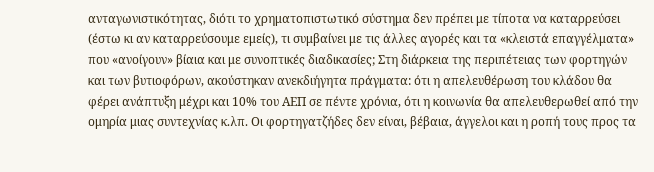ανταγωνιστικότητας, διότι το χρηματοπιστωτικό σύστημα δεν πρέπει με τίποτα να καταρρεύσει (έστω κι αν καταρρεύσουμε εμείς), τι συμβαίνει με τις άλλες αγορές και τα «κλειστά επαγγέλματα» που «ανοίγουν» βίαια και με συνοπτικές διαδικασίες; Στη διάρκεια της περιπέτειας των φορτηγών και των βυτιοφόρων, ακούστηκαν ανεκδιήγητα πράγματα: ότι η απελευθέρωση του κλάδου θα φέρει ανάπτυξη μέχρι και 10% του ΑΕΠ σε πέντε χρόνια, ότι η κοινωνία θα απελευθερωθεί από την ομηρία μιας συντεχνίας κ.λπ. Οι φορτηγατζήδες δεν είναι, βέβαια, άγγελοι και η ροπή τους προς τα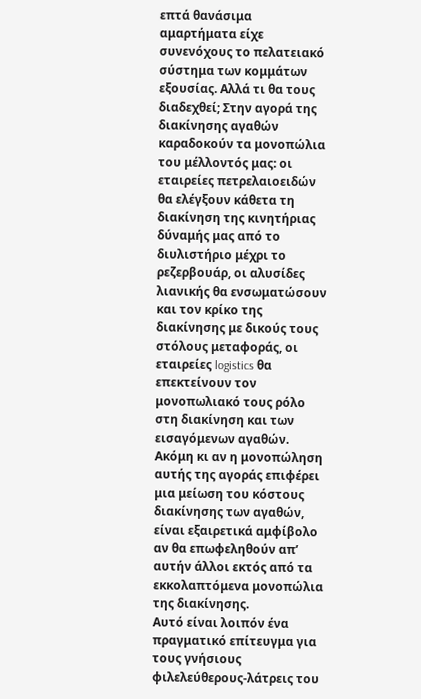επτά θανάσιμα αμαρτήματα είχε συνενόχους το πελατειακό σύστημα των κομμάτων εξουσίας. Αλλά τι θα τους διαδεχθεί; Στην αγορά της διακίνησης αγαθών καραδοκούν τα μονοπώλια του μέλλοντός μας: οι εταιρείες πετρελαιοειδών θα ελέγξουν κάθετα τη διακίνηση της κινητήριας δύναμής μας από το διυλιστήριο μέχρι το ρεζερβουάρ, οι αλυσίδες λιανικής θα ενσωματώσουν και τον κρίκο της διακίνησης με δικούς τους στόλους μεταφοράς, οι εταιρείες logistics θα επεκτείνουν τον μονοπωλιακό τους ρόλο στη διακίνηση και των εισαγόμενων αγαθών. Ακόμη κι αν η μονοπώληση αυτής της αγοράς επιφέρει μια μείωση του κόστους διακίνησης των αγαθών, είναι εξαιρετικά αμφίβολο αν θα επωφεληθούν απ’ αυτήν άλλοι εκτός από τα εκκολαπτόμενα μονοπώλια της διακίνησης.
Αυτό είναι λοιπόν ένα πραγματικό επίτευγμα για τους γνήσιους φιλελεύθερους-λάτρεις του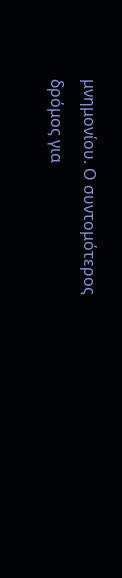μνημονίου. Ο συντομότερος δρόμος για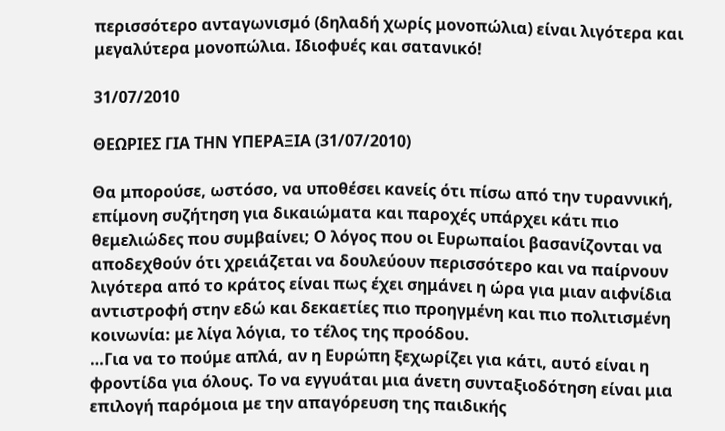περισσότερο ανταγωνισμό (δηλαδή χωρίς μονοπώλια) είναι λιγότερα και μεγαλύτερα μονοπώλια. Ιδιοφυές και σατανικό!

31/07/2010

ΘΕΩΡΙΕΣ ΓΙΑ ΤΗΝ ΥΠΕΡΑΞΙΑ (31/07/2010)

Θα μπορούσε, ωστόσο, να υποθέσει κανείς ότι πίσω από την τυραννική, επίμονη συζήτηση για δικαιώματα και παροχές υπάρχει κάτι πιο θεμελιώδες που συμβαίνει; Ο λόγος που οι Ευρωπαίοι βασανίζονται να αποδεχθούν ότι χρειάζεται να δουλεύουν περισσότερο και να παίρνουν λιγότερα από το κράτος είναι πως έχει σημάνει η ώρα για μιαν αιφνίδια αντιστροφή στην εδώ και δεκαετίες πιο προηγμένη και πιο πολιτισμένη κοινωνία: με λίγα λόγια, το τέλος της προόδου.
…Για να το πούμε απλά, αν η Ευρώπη ξεχωρίζει για κάτι, αυτό είναι η φροντίδα για όλους. Το να εγγυάται μια άνετη συνταξιοδότηση είναι μια επιλογή παρόμοια με την απαγόρευση της παιδικής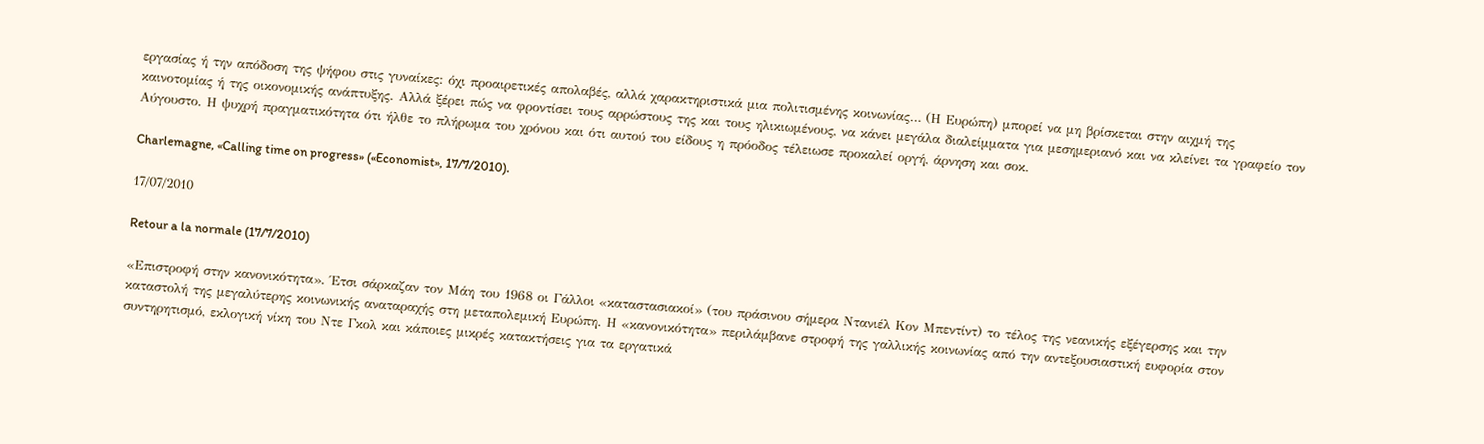εργασίας ή την απόδοση της ψήφου στις γυναίκες: όχι προαιρετικές απολαβές, αλλά χαρακτηριστικά μια πολιτισμένης κοινωνίας… (Η Ευρώπη) μπορεί να μη βρίσκεται στην αιχμή της καινοτομίας ή της οικονομικής ανάπτυξης. Αλλά ξέρει πώς να φροντίσει τους αρρώστους της και τους ηλικιωμένους, να κάνει μεγάλα διαλείμματα για μεσημεριανό και να κλείνει τα γραφείο τον Αύγουστο. Η ψυχρή πραγματικότητα ότι ήλθε το πλήρωμα του χρόνου και ότι αυτού του είδους η πρόοδος τέλειωσε προκαλεί οργή, άρνηση και σοκ.

Charlemagne, «Calling time on progress» («Economist», 17/7/2010).

17/07/2010

Retour a la normale (17/7/2010)

«Επιστροφή στην κανονικότητα». Έτσι σάρκαζαν τον Μάη του 1968 οι Γάλλοι «καταστασιακοί» (του πράσινου σήμερα Ντανιέλ Κον Μπεντίντ) το τέλος της νεανικής εξέγερσης και την καταστολή της μεγαλύτερης κοινωνικής αναταραχής στη μεταπολεμική Ευρώπη. Η «κανονικότητα» περιλάμβανε στροφή της γαλλικής κοινωνίας από την αντεξουσιαστική ευφορία στον συντηρητισμό, εκλογική νίκη του Ντε Γκολ και κάποιες μικρές κατακτήσεις για τα εργατικά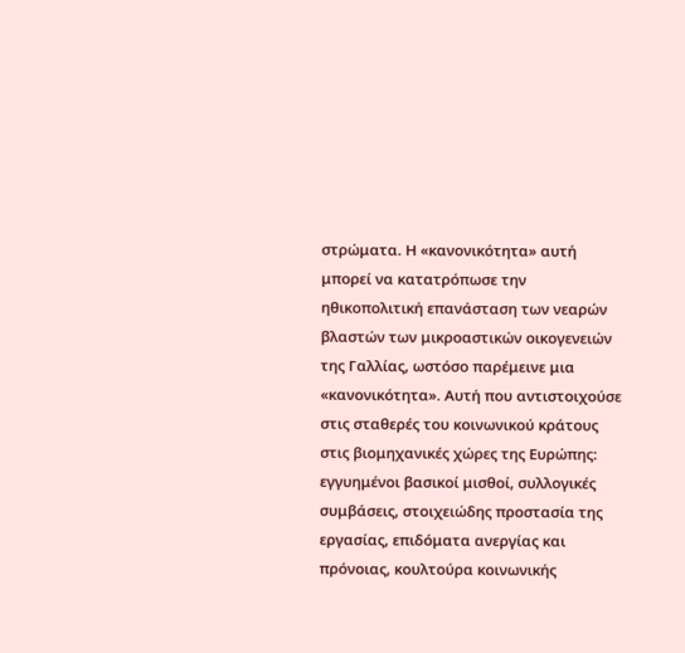στρώματα. Η «κανονικότητα» αυτή μπορεί να κατατρόπωσε την ηθικοπολιτική επανάσταση των νεαρών βλαστών των μικροαστικών οικογενειών της Γαλλίας, ωστόσο παρέμεινε μια «κανονικότητα». Αυτή που αντιστοιχούσε στις σταθερές του κοινωνικού κράτους στις βιομηχανικές χώρες της Ευρώπης: εγγυημένοι βασικοί μισθοί, συλλογικές συμβάσεις, στοιχειώδης προστασία της εργασίας, επιδόματα ανεργίας και πρόνοιας, κουλτούρα κοινωνικής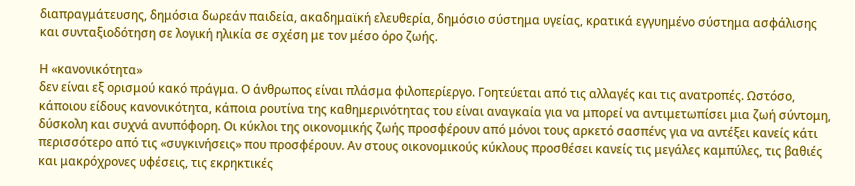διαπραγμάτευσης, δημόσια δωρεάν παιδεία, ακαδημαϊκή ελευθερία, δημόσιο σύστημα υγείας, κρατικά εγγυημένο σύστημα ασφάλισης και συνταξιοδότηση σε λογική ηλικία σε σχέση με τον μέσο όρο ζωής.

Η «κανονικότητα»
δεν είναι εξ ορισμού κακό πράγμα. Ο άνθρωπος είναι πλάσμα φιλοπερίεργο. Γοητεύεται από τις αλλαγές και τις ανατροπές. Ωστόσο, κάποιου είδους κανονικότητα, κάποια ρουτίνα της καθημερινότητας του είναι αναγκαία για να μπορεί να αντιμετωπίσει μια ζωή σύντομη, δύσκολη και συχνά ανυπόφορη. Οι κύκλοι της οικονομικής ζωής προσφέρουν από μόνοι τους αρκετό σασπένς για να αντέξει κανείς κάτι περισσότερο από τις «συγκινήσεις» που προσφέρουν. Αν στους οικονομικούς κύκλους προσθέσει κανείς τις μεγάλες καμπύλες, τις βαθιές και μακρόχρονες υφέσεις, τις εκρηκτικές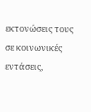εκτονώσεις τους σε κοινωνικές εντάσεις,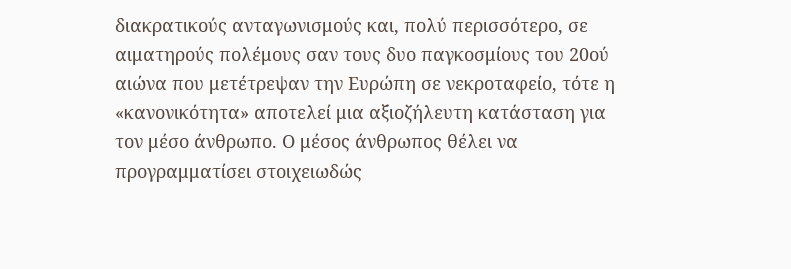διακρατικούς ανταγωνισμούς και, πολύ περισσότερο, σε αιματηρούς πολέμους σαν τους δυο παγκοσμίους του 20ού αιώνα που μετέτρεψαν την Ευρώπη σε νεκροταφείο, τότε η «κανονικότητα» αποτελεί μια αξιοζήλευτη κατάσταση για τον μέσο άνθρωπο. Ο μέσος άνθρωπος θέλει να προγραμματίσει στοιχειωδώς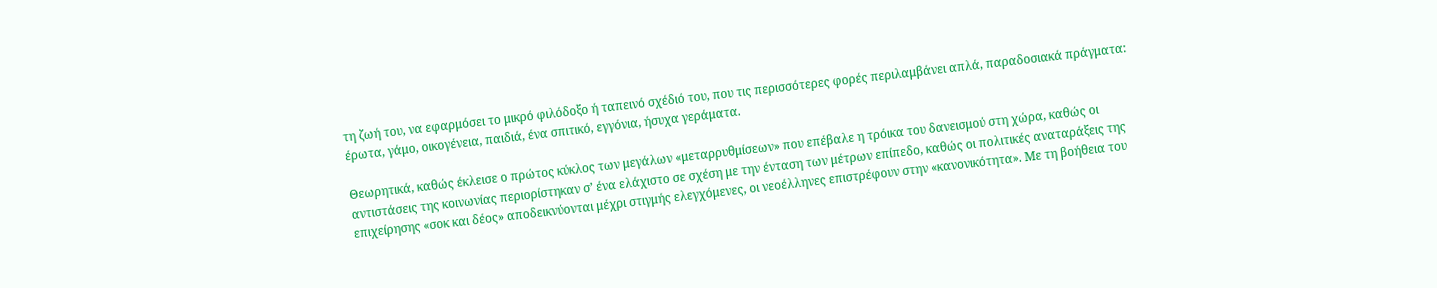τη ζωή του, να εφαρμόσει το μικρό φιλόδοξο ή ταπεινό σχέδιό του, που τις περισσότερες φορές περιλαμβάνει απλά, παραδοσιακά πράγματα: έρωτα, γάμο, οικογένεια, παιδιά, ένα σπιτικό, εγγόνια, ήσυχα γεράματα.

Θεωρητικά, καθώς έκλεισε ο πρώτος κύκλος των μεγάλων «μεταρρυθμίσεων» που επέβαλε η τρόικα του δανεισμού στη χώρα, καθώς οι αντιστάσεις της κοινωνίας περιορίστηκαν σ’ ένα ελάχιστο σε σχέση με την ένταση των μέτρων επίπεδο, καθώς οι πολιτικές αναταράξεις της επιχείρησης «σοκ και δέος» αποδεικνύονται μέχρι στιγμής ελεγχόμενες, οι νεοέλληνες επιστρέφουν στην «κανονικότητα». Με τη βοήθεια του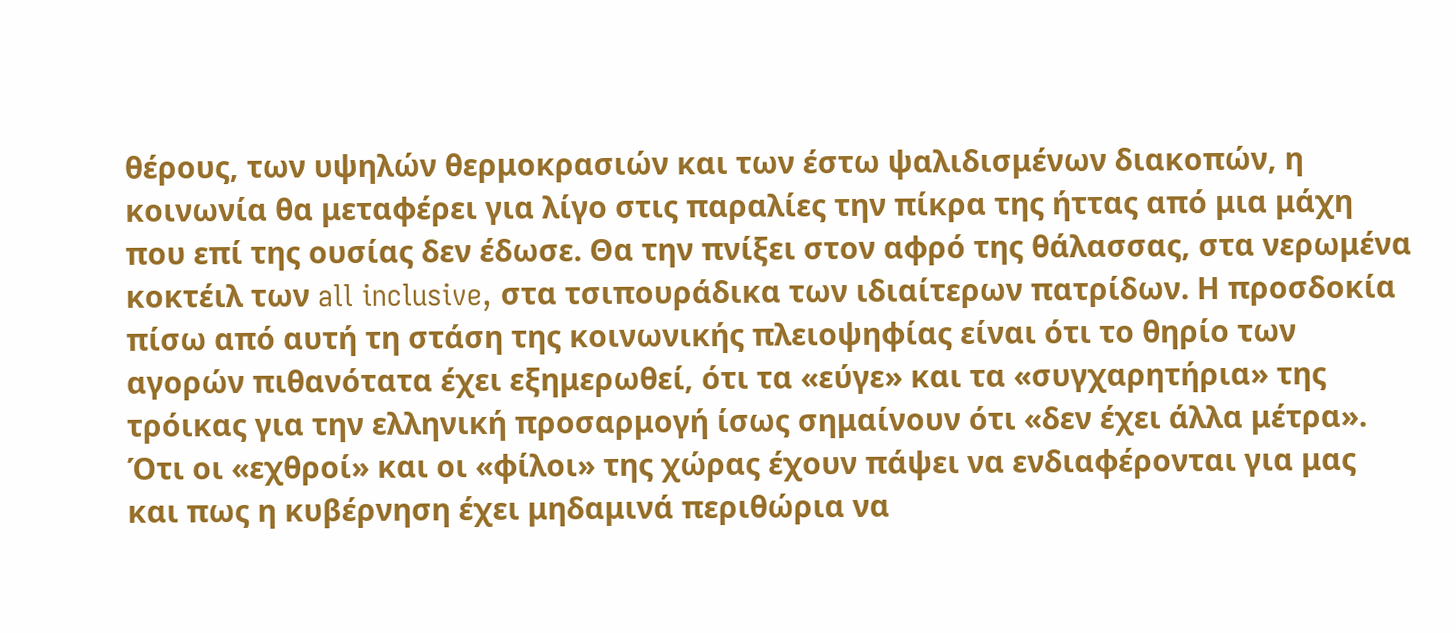θέρους, των υψηλών θερμοκρασιών και των έστω ψαλιδισμένων διακοπών, η κοινωνία θα μεταφέρει για λίγο στις παραλίες την πίκρα της ήττας από μια μάχη που επί της ουσίας δεν έδωσε. Θα την πνίξει στον αφρό της θάλασσας, στα νερωμένα κοκτέιλ των all inclusive, στα τσιπουράδικα των ιδιαίτερων πατρίδων. Η προσδοκία πίσω από αυτή τη στάση της κοινωνικής πλειοψηφίας είναι ότι το θηρίο των αγορών πιθανότατα έχει εξημερωθεί, ότι τα «εύγε» και τα «συγχαρητήρια» της τρόικας για την ελληνική προσαρμογή ίσως σημαίνουν ότι «δεν έχει άλλα μέτρα». Ότι οι «εχθροί» και οι «φίλοι» της χώρας έχουν πάψει να ενδιαφέρονται για μας και πως η κυβέρνηση έχει μηδαμινά περιθώρια να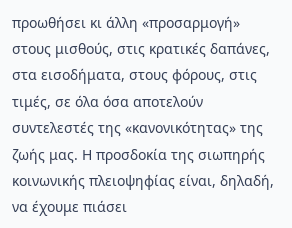προωθήσει κι άλλη «προσαρμογή» στους μισθούς, στις κρατικές δαπάνες, στα εισοδήματα, στους φόρους, στις τιμές, σε όλα όσα αποτελούν συντελεστές της «κανονικότητας» της ζωής μας. Η προσδοκία της σιωπηρής κοινωνικής πλειοψηφίας είναι, δηλαδή, να έχουμε πιάσει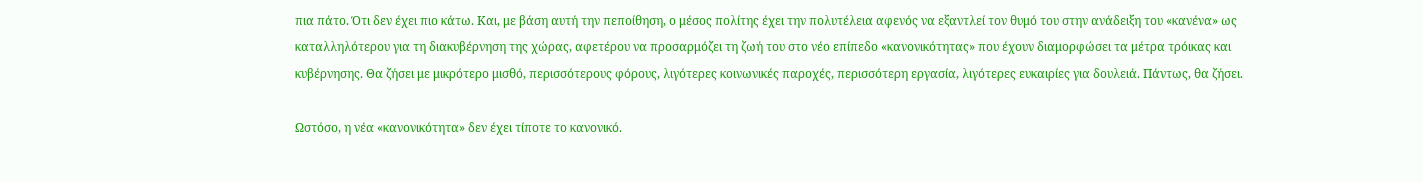πια πάτο. Ότι δεν έχει πιο κάτω. Και, με βάση αυτή την πεποίθηση, ο μέσος πολίτης έχει την πολυτέλεια αφενός να εξαντλεί τον θυμό του στην ανάδειξη του «κανένα» ως καταλληλότερου για τη διακυβέρνηση της χώρας, αφετέρου να προσαρμόζει τη ζωή του στο νέο επίπεδο «κανονικότητας» που έχουν διαμορφώσει τα μέτρα τρόικας και κυβέρνησης. Θα ζήσει με μικρότερο μισθό, περισσότερους φόρους, λιγότερες κοινωνικές παροχές, περισσότερη εργασία, λιγότερες ευκαιρίες για δουλειά. Πάντως, θα ζήσει.

Ωστόσο, η νέα «κανονικότητα» δεν έχει τίποτε το κανονικό.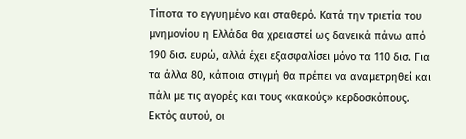Τίποτα το εγγυημένο και σταθερό. Κατά την τριετία του μνημονίου η Ελλάδα θα χρειαστεί ως δανεικά πάνω από 190 δισ. ευρώ, αλλά έχει εξασφαλίσει μόνο τα 110 δισ. Για τα άλλα 80, κάποια στιγμή θα πρέπει να αναμετρηθεί και πάλι με τις αγορές και τους «κακούς» κερδοσκόπους. Εκτός αυτού, οι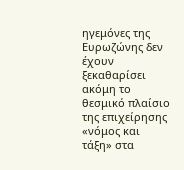ηγεμόνες της Ευρωζώνης δεν έχουν ξεκαθαρίσει ακόμη το θεσμικό πλαίσιο της επιχείρησης «νόμος και τάξη» στα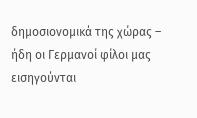δημοσιονομικά της χώρας – ήδη οι Γερμανοί φίλοι μας εισηγούνται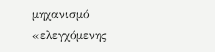μηχανισμό «ελεγχόμενης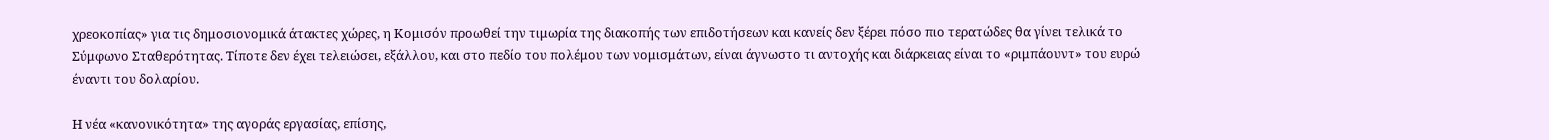χρεοκοπίας» για τις δημοσιονομικά άτακτες χώρες, η Κομισόν προωθεί την τιμωρία της διακοπής των επιδοτήσεων και κανείς δεν ξέρει πόσο πιο τερατώδες θα γίνει τελικά το Σύμφωνο Σταθερότητας. Τίποτε δεν έχει τελειώσει, εξάλλου, και στο πεδίο του πολέμου των νομισμάτων, είναι άγνωστο τι αντοχής και διάρκειας είναι το «ριμπάουντ» του ευρώ έναντι του δολαρίου.

Η νέα «κανονικότητα» της αγοράς εργασίας, επίσης,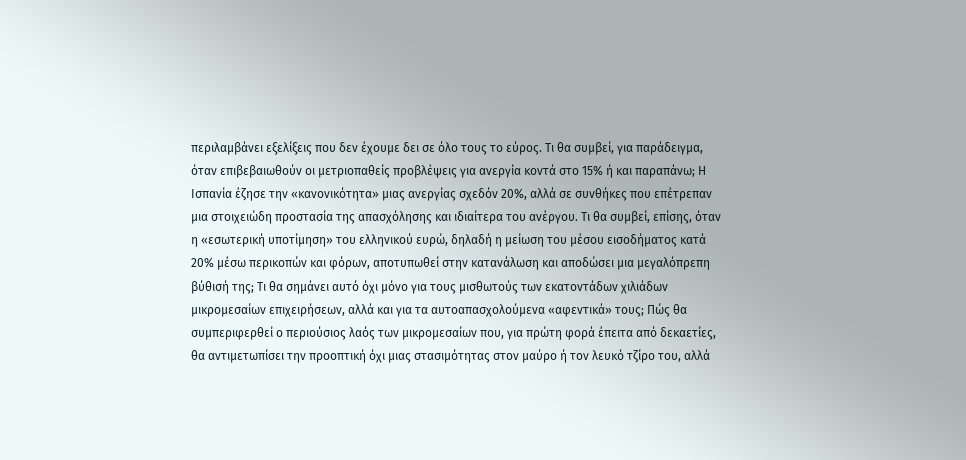περιλαμβάνει εξελίξεις που δεν έχουμε δει σε όλο τους το εύρος. Τι θα συμβεί, για παράδειγμα, όταν επιβεβαιωθούν οι μετριοπαθείς προβλέψεις για ανεργία κοντά στο 15% ή και παραπάνω; Η Ισπανία έζησε την «κανονικότητα» μιας ανεργίας σχεδόν 20%, αλλά σε συνθήκες που επέτρεπαν μια στοιχειώδη προστασία της απασχόλησης και ιδιαίτερα του ανέργου. Τι θα συμβεί, επίσης, όταν η «εσωτερική υποτίμηση» του ελληνικού ευρώ, δηλαδή η μείωση του μέσου εισοδήματος κατά 20% μέσω περικοπών και φόρων, αποτυπωθεί στην κατανάλωση και αποδώσει μια μεγαλόπρεπη βύθισή της; Τι θα σημάνει αυτό όχι μόνο για τους μισθωτούς των εκατοντάδων χιλιάδων μικρομεσαίων επιχειρήσεων, αλλά και για τα αυτοαπασχολούμενα «αφεντικά» τους; Πώς θα συμπεριφερθεί ο περιούσιος λαός των μικρομεσαίων που, για πρώτη φορά έπειτα από δεκαετίες, θα αντιμετωπίσει την προοπτική όχι μιας στασιμότητας στον μαύρο ή τον λευκό τζίρο του, αλλά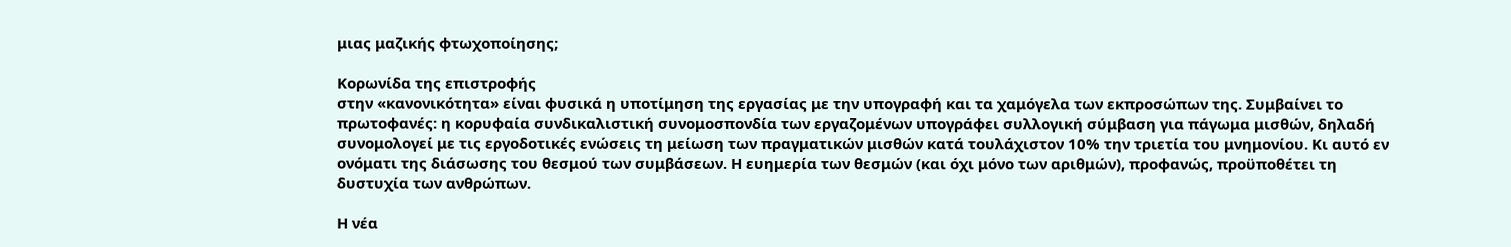μιας μαζικής φτωχοποίησης;

Κορωνίδα της επιστροφής
στην «κανονικότητα» είναι φυσικά η υποτίμηση της εργασίας με την υπογραφή και τα χαμόγελα των εκπροσώπων της. Συμβαίνει το πρωτοφανές: η κορυφαία συνδικαλιστική συνομοσπονδία των εργαζομένων υπογράφει συλλογική σύμβαση για πάγωμα μισθών, δηλαδή συνομολογεί με τις εργοδοτικές ενώσεις τη μείωση των πραγματικών μισθών κατά τουλάχιστον 10% την τριετία του μνημονίου. Κι αυτό εν ονόματι της διάσωσης του θεσμού των συμβάσεων. Η ευημερία των θεσμών (και όχι μόνο των αριθμών), προφανώς, προϋποθέτει τη δυστυχία των ανθρώπων.

Η νέα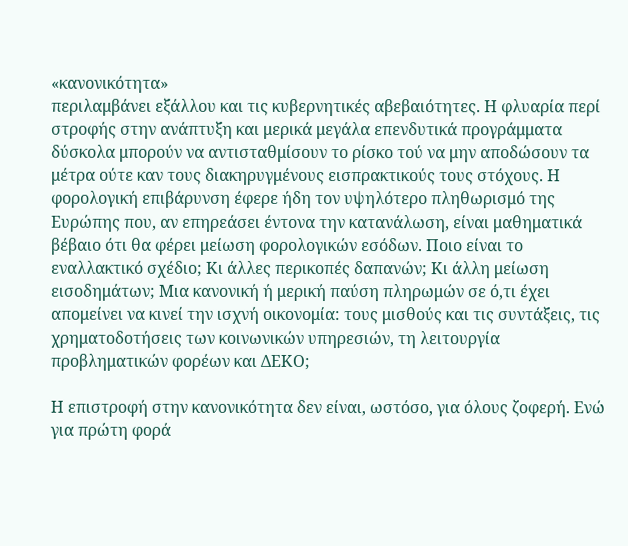«κανονικότητα»
περιλαμβάνει εξάλλου και τις κυβερνητικές αβεβαιότητες. Η φλυαρία περί στροφής στην ανάπτυξη και μερικά μεγάλα επενδυτικά προγράμματα δύσκολα μπορούν να αντισταθμίσουν το ρίσκο τού να μην αποδώσουν τα μέτρα ούτε καν τους διακηρυγμένους εισπρακτικούς τους στόχους. Η φορολογική επιβάρυνση έφερε ήδη τον υψηλότερο πληθωρισμό της Ευρώπης που, αν επηρεάσει έντονα την κατανάλωση, είναι μαθηματικά βέβαιο ότι θα φέρει μείωση φορολογικών εσόδων. Ποιο είναι το εναλλακτικό σχέδιο; Κι άλλες περικοπές δαπανών; Κι άλλη μείωση εισοδημάτων; Μια κανονική ή μερική παύση πληρωμών σε ό,τι έχει απομείνει να κινεί την ισχνή οικονομία: τους μισθούς και τις συντάξεις, τις χρηματοδοτήσεις των κοινωνικών υπηρεσιών, τη λειτουργία προβληματικών φορέων και ΔΕΚΟ;

Η επιστροφή στην κανονικότητα δεν είναι, ωστόσο, για όλους ζοφερή. Ενώ για πρώτη φορά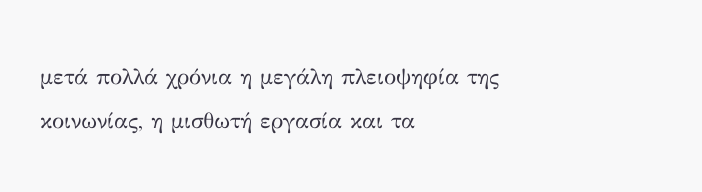μετά πολλά χρόνια η μεγάλη πλειοψηφία της κοινωνίας, η μισθωτή εργασία και τα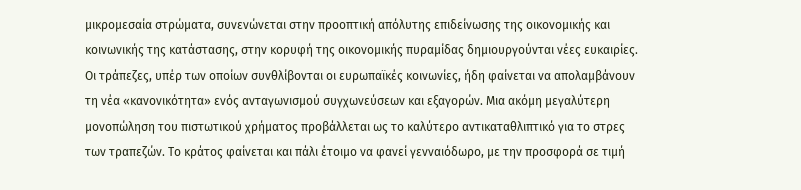μικρομεσαία στρώματα, συνενώνεται στην προοπτική απόλυτης επιδείνωσης της οικονομικής και κοινωνικής της κατάστασης, στην κορυφή της οικονομικής πυραμίδας δημιουργούνται νέες ευκαιρίες. Οι τράπεζες, υπέρ των οποίων συνθλίβονται οι ευρωπαϊκές κοινωνίες, ήδη φαίνεται να απολαμβάνουν τη νέα «κανονικότητα» ενός ανταγωνισμού συγχωνεύσεων και εξαγορών. Μια ακόμη μεγαλύτερη μονοπώληση του πιστωτικού χρήματος προβάλλεται ως το καλύτερο αντικαταθλιπτικό για το στρες των τραπεζών. Το κράτος φαίνεται και πάλι έτοιμο να φανεί γενναιόδωρο, με την προσφορά σε τιμή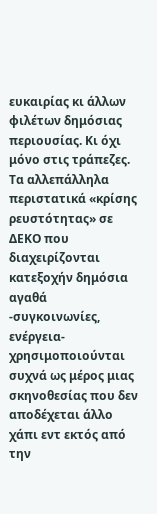ευκαιρίας κι άλλων φιλέτων δημόσιας περιουσίας. Κι όχι μόνο στις τράπεζες. Τα αλλεπάλληλα περιστατικά «κρίσης ρευστότητας» σε ΔΕΚΟ που διαχειρίζονται κατεξοχήν δημόσια αγαθά -συγκοινωνίες, ενέργεια- χρησιμοποιούνται συχνά ως μέρος μιας σκηνοθεσίας που δεν αποδέχεται άλλο χάπι εντ εκτός από την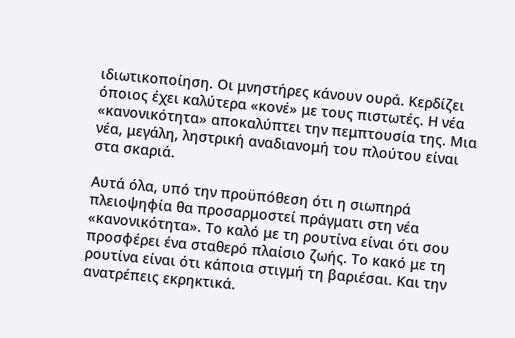ιδιωτικοποίηση. Οι μνηστήρες κάνουν ουρά. Κερδίζει όποιος έχει καλύτερα «κονέ» με τους πιστωτές. Η νέα «κανονικότητα» αποκαλύπτει την πεμπτουσία της. Μια νέα, μεγάλη, ληστρική αναδιανομή του πλούτου είναι στα σκαριά.

Αυτά όλα, υπό την προϋπόθεση ότι η σιωπηρά πλειοψηφία θα προσαρμοστεί πράγματι στη νέα «κανονικότητα». Το καλό με τη ρουτίνα είναι ότι σου προσφέρει ένα σταθερό πλαίσιο ζωής. Το κακό με τη ρουτίνα είναι ότι κάποια στιγμή τη βαριέσαι. Και την ανατρέπεις εκρηκτικά.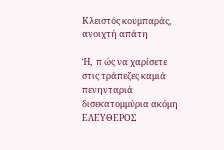Κλειστός κουμπαράς, ανοιχτή απάτη

Ή,  π ώς να χαρίσετε στις τράπεζες καμιά πενηνταριά δισεκατομμύρια ακόμη ΕΛΕΥΘΕΡΟΣ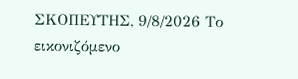ΣΚΟΠΕΥΤΗΣ, 9/8/2026 Το εικονιζόμενο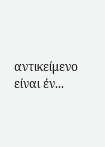αντικείμενο είναι έν...